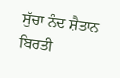ਸੁੱਚਾ ਨੰਦ ਸ਼ੈਤਾਨ ਬਿਰਤੀ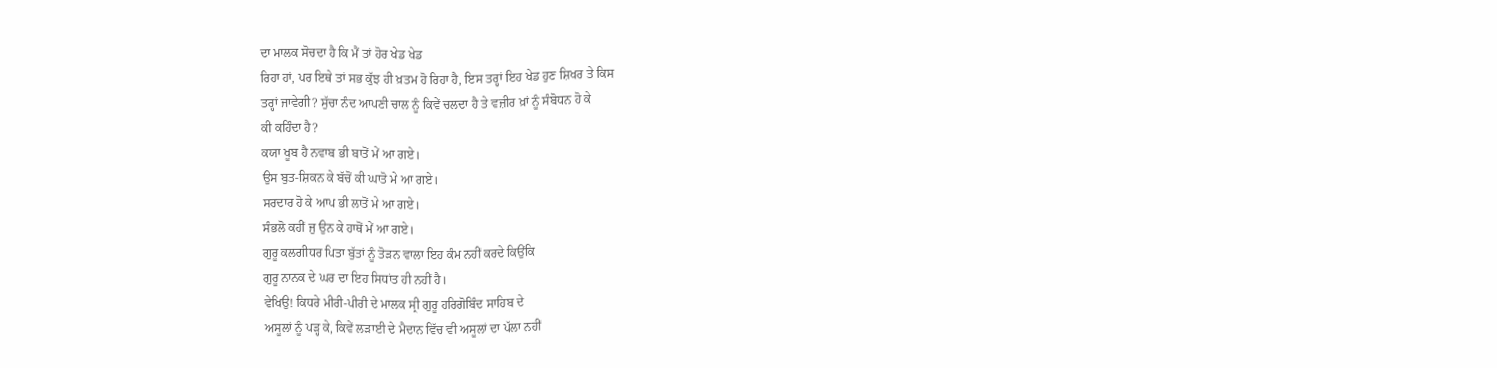ਦਾ ਮਾਲਕ ਸੋਚਦਾ ਹੈ ਕਿ ਮੈਂ ਤਾਂ ਹੋਰ ਖੇਡ ਖੇਡ
ਰਿਹਾ ਹਾਂ, ਪਰ ਇਥੇ ਤਾਂ ਸਭ ਕੁੱਝ ਹੀ ਖ਼ਤਮ ਹੋ ਰਿਹਾ ਹੈ, ਇਸ ਤਰ੍ਹਾਂ ਇਹ ਖੇਡ ਹੁਣ ਸ਼ਿਖਰ ਤੇ ਕਿਸ
ਤਰ੍ਹਾਂ ਜਾਵੇਗੀ? ਸੁੱਚਾ ਨੰਦ ਆਪਣੀ ਚਾਲ ਨੂੰ ਕਿਵੇਂ ਚਲਦਾ ਹੈ ਤੇ ਵਜ਼ੀਰ ਖ਼ਾਂ ਨੂੰ ਸੰਬੋਧਨ ਹੋ ਕੇ
ਕੀ ਕਹਿੰਦਾ ਹੈ?
ਕਯਾ ਖੂਬ ਹੈ ਨਵਾਬ ਭੀ ਬਾਤੋਂ ਮੇਂ ਆ ਗਏ।
ਉਸ ਬੁਤ-ਸ਼ਿਕਨ ਕੇ ਬੱਚੋਂ ਕੀ ਘਾਤੋ ਮੇ ਆ ਗਏ।
ਸਰਦਾਰ ਹੋ ਕੇ ਆਪ ਭੀ ਲਾਤੋਂ ਮੇ ਆ ਗਏ।
ਸੰਭਲੋ ਕਹੀਂ ਜੁ ਉਨ ਕੇ ਹਾਥੋਂ ਮੇਂ ਆ ਗਏ।
ਗੁਰੂ ਕਲਗੀਧਰ ਪਿਤਾ ਬੁੱਤਾਂ ਨੂੰ ਤੋੜਨ ਵਾਲਾ ਇਹ ਕੰਮ ਨਹੀਂ ਕਰਦੇ ਕਿਉਂਕਿ
ਗੁਰੂ ਨਾਨਕ ਦੇ ਘਰ ਦਾ ਇਹ ਸਿਧਾਂਤ ਹੀ ਨਹੀਂ ਹੈ।
ਵੇਖਿਉ! ਕਿਧਰੇ ਮੀਰੀ-ਪੀਰੀ ਦੇ ਮਾਲਕ ਸ੍ਰੀ ਗੁਰੂ ਹਰਿਗੋਬਿੰਦ ਸਾਹਿਬ ਦੇ
ਅਸੂਲਾਂ ਨੂੰ ਪੜ੍ਹ ਕੇ, ਕਿਵੇਂ ਲੜਾਈ ਦੇ ਮੈਦਾਨ ਵਿੱਚ ਵੀ ਅਸੂਲਾਂ ਦਾ ਪੱਲਾ ਨਹੀਂ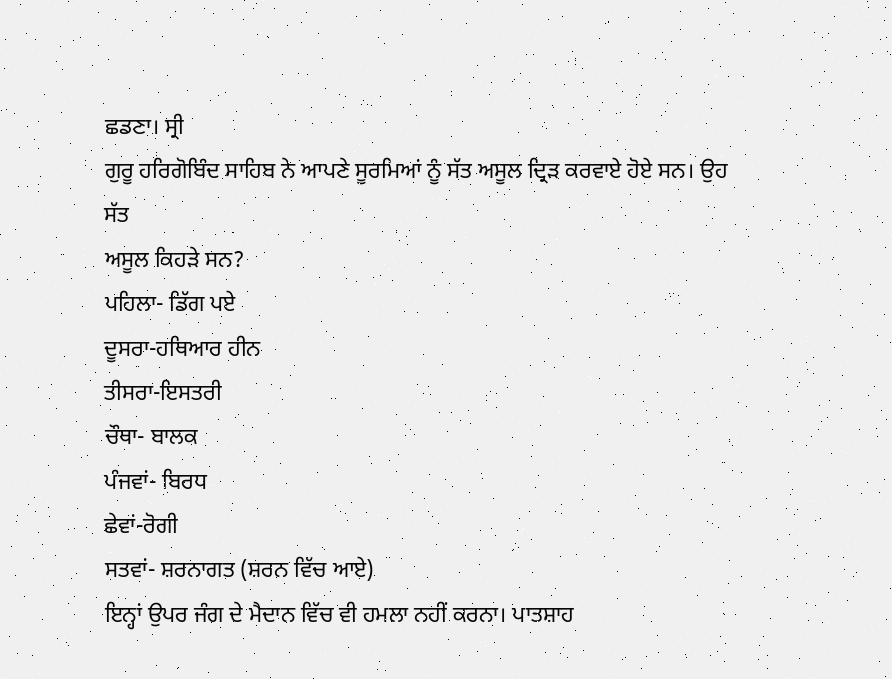ਛਡਣਾ। ਸ੍ਰੀ
ਗੁਰੂ ਹਰਿਗੋਬਿੰਦ ਸਾਹਿਬ ਨੇ ਆਪਣੇ ਸੂਰਮਿਆਂ ਨੂੰ ਸੱਤ ਅਸੂਲ ਦ੍ਰਿੜ ਕਰਵਾਏ ਹੋਏ ਸਨ। ਉਹ ਸੱਤ
ਅਸੂਲ ਕਿਹੜੇ ਸਨ?
ਪਹਿਲਾ- ਡਿੱਗ ਪਏ
ਦੂਸਰਾ-ਹਥਿਆਰ ਹੀਨ
ਤੀਸਰਾ-ਇਸਤਰੀ
ਚੌਥਾ- ਬਾਲਕ
ਪੰਜਵਾਂ- ਬਿਰਧ
ਛੇਵਾਂ-ਰੋਗੀ
ਸਤਵਾਂ- ਸ਼ਰਨਾਗਤ (ਸ਼ਰਨ ਵਿੱਚ ਆਏ)
ਇਨ੍ਹਾਂ ਉਪਰ ਜੰਗ ਦੇ ਮੈਦਾਨ ਵਿੱਚ ਵੀ ਹਮਲਾ ਨਹੀਂ ਕਰਨਾ। ਪਾਤਸ਼ਾਹ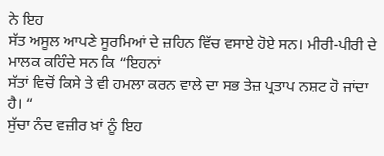ਨੇ ਇਹ
ਸੱਤ ਅਸੂਲ ਆਪਣੇ ਸੂਰਮਿਆਂ ਦੇ ਜ਼ਹਿਨ ਵਿੱਚ ਵਸਾਏ ਹੋਏ ਸਨ। ਮੀਰੀ-ਪੀਰੀ ਦੇ ਮਾਲਕ ਕਹਿੰਦੇ ਸਨ ਕਿ “ਇਹਨਾਂ
ਸੱਤਾਂ ਵਿਚੋਂ ਕਿਸੇ ਤੇ ਵੀ ਹਮਲਾ ਕਰਨ ਵਾਲੇ ਦਾ ਸਭ ਤੇਜ਼ ਪ੍ਰਤਾਪ ਨਸ਼ਟ ਹੋ ਜਾਂਦਾ ਹੈ। “
ਸੁੱਚਾ ਨੰਦ ਵਜ਼ੀਰ ਖ਼ਾਂ ਨੂੰ ਇਹ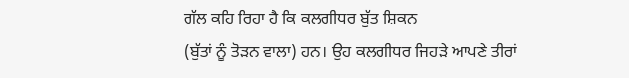ਗੱਲ ਕਹਿ ਰਿਹਾ ਹੈ ਕਿ ਕਲਗੀਧਰ ਬੁੱਤ ਸ਼ਿਕਨ
(ਬੁੱਤਾਂ ਨੂੰ ਤੋੜਨ ਵਾਲਾ) ਹਨ। ਉਹ ਕਲਗੀਧਰ ਜਿਹੜੇ ਆਪਣੇ ਤੀਰਾਂ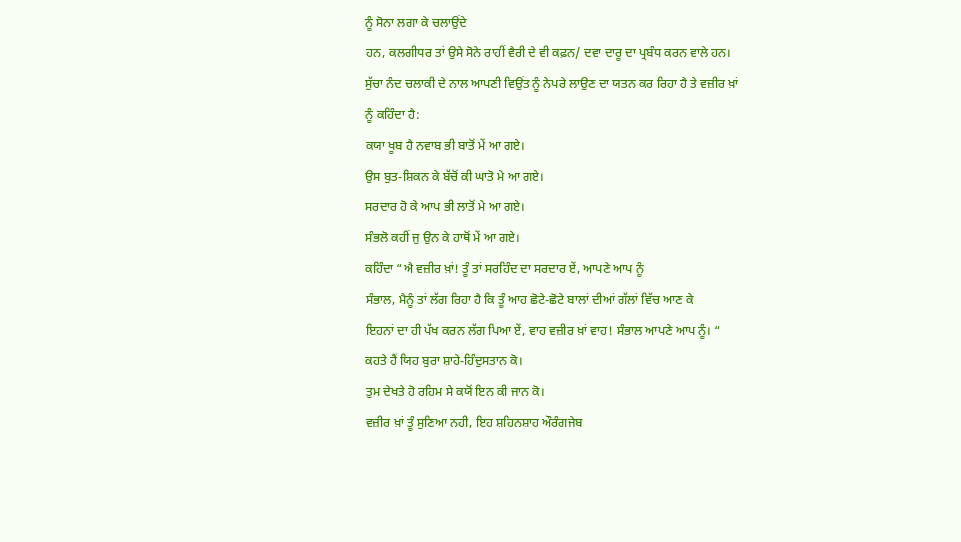ਨੂੰ ਸੋਨਾ ਲਗਾ ਕੇ ਚਲਾਉਂਦੇ
ਹਨ, ਕਲਗੀਧਰ ਤਾਂ ਉਸੇ ਸੋਨੇ ਰਾਹੀਂ ਵੈਰੀ ਦੇ ਵੀ ਕਫ਼ਨ/ ਦਵਾ ਦਾਰੂ ਦਾ ਪ੍ਰਬੰਧ ਕਰਨ ਵਾਲੇ ਹਨ।
ਸੁੱਚਾ ਨੰਦ ਚਲਾਕੀ ਦੇ ਨਾਲ ਆਪਣੀ ਵਿਉਂਤ ਨੂੰ ਨੇਪਰੇ ਲਾਉਣ ਦਾ ਯਤਨ ਕਰ ਰਿਹਾ ਹੈ ਤੇ ਵਜ਼ੀਰ ਖ਼ਾਂ
ਨੂੰ ਕਹਿੰਦਾ ਹੈ:
ਕਯਾ ਖੂਬ ਹੈ ਨਵਾਬ ਭੀ ਬਾਤੋਂ ਮੇਂ ਆ ਗਏ।
ਉਸ ਬੁਤ-ਸ਼ਿਕਨ ਕੇ ਬੱਚੋਂ ਕੀ ਘਾਤੋ ਮੇ ਆ ਗਏ।
ਸਰਦਾਰ ਹੋ ਕੇ ਆਪ ਭੀ ਲਾਤੋਂ ਮੇ ਆ ਗਏ।
ਸੰਭਲੋ ਕਹੀਂ ਜੁ ਉਨ ਕੇ ਹਾਥੋਂ ਮੇਂ ਆ ਗਏ।
ਕਹਿੰਦਾ “ਐ ਵਜ਼ੀਰ ਖ਼ਾਂ! ਤੂੰ ਤਾਂ ਸਰਹਿੰਦ ਦਾ ਸਰਦਾਰ ਏਂ, ਆਪਣੇ ਆਪ ਨੂੰ
ਸੰਭਾਲ, ਮੈਨੂੰ ਤਾਂ ਲੱਗ ਰਿਹਾ ਹੈ ਕਿ ਤੂੰ ਆਹ ਛੋਟੇ-ਛੋਟੇ ਬਾਲਾਂ ਦੀਆਂ ਗੱਲਾਂ ਵਿੱਚ ਆਣ ਕੇ
ਇਹਨਾਂ ਦਾ ਹੀ ਪੱਖ ਕਰਨ ਲੱਗ ਪਿਆ ਏਂ, ਵਾਹ ਵਜ਼ੀਰ ਖ਼ਾਂ ਵਾਹ! ਸੰਭਾਲ ਆਪਣੇ ਆਪ ਨੂੰ। “
ਕਹਤੇ ਹੈਂ ਯਿਹ ਬੁਰਾ ਸ਼ਾਹੇ-ਹਿੰਦੁਸਤਾਨ ਕੋ।
ਤੁਮ ਦੇਖਤੇ ਹੋ ਰਹਿਮ ਸੇ ਕਯੋਂ ਇਨ ਕੀ ਜਾਨ ਕੋ।
ਵਜ਼ੀਰ ਖ਼ਾਂ ਤੂੰ ਸੁਣਿਆ ਨਹੀ, ਇਹ ਸ਼ਹਿਨਸ਼ਾਹ ਔਰੰਗਜੇਬ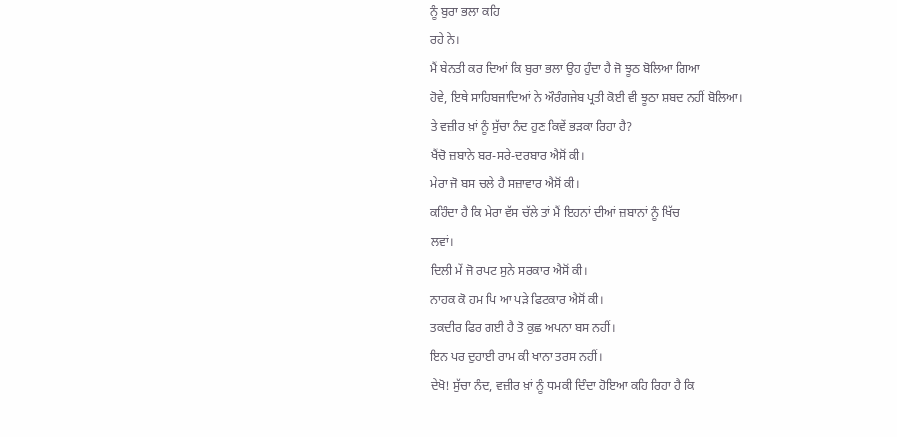ਨੂੰ ਬੁਰਾ ਭਲਾ ਕਹਿ
ਰਹੇ ਨੇ।
ਮੈਂ ਬੇਨਤੀ ਕਰ ਦਿਆਂ ਕਿ ਬੁਰਾ ਭਲਾ ਉਹ ਹੁੰਦਾ ਹੈ ਜੋ ਝੂਠ ਬੋਲਿਆ ਗਿਆ
ਹੋਵੇ, ਇਥੇ ਸਾਹਿਬਜਾਦਿਆਂ ਨੇ ਔਰੰਗਜੇਬ ਪ੍ਰਤੀ ਕੋਈ ਵੀ ਝੂਠਾ ਸ਼ਬਦ ਨਹੀਂ ਬੋਲਿਆ।
ਤੇ ਵਜ਼ੀਰ ਖ਼ਾਂ ਨੂੰ ਸੁੱਚਾ ਨੰਦ ਹੁਣ ਕਿਵੇਂ ਭੜਕਾ ਰਿਹਾ ਹੈ?
ਖੈਂਚੋ ਜ਼ਬਾਨੇ ਬਰ-ਸਰੇ-ਦਰਬਾਰ ਐਸੋਂ ਕੀ।
ਮੇਰਾ ਜੋ ਬਸ ਚਲੇ ਹੈ ਸਜ਼ਾਵਾਰ ਐਸੋਂ ਕੀ।
ਕਹਿੰਦਾ ਹੈ ਕਿ ਮੇਰਾ ਵੱਸ ਚੱਲੇ ਤਾਂ ਮੈਂ ਇਹਨਾਂ ਦੀਆਂ ਜ਼ਬਾਨਾਂ ਨੂੰ ਖਿੱਚ
ਲਵਾਂ।
ਦਿਲੀ ਮੇਂ ਜੋ ਰਪਟ ਸੁਨੇ ਸਰਕਾਰ ਐਸੋਂ ਕੀ।
ਨਾਹਕ ਕੋ ਹਮ ਪਿ ਆ ਪੜੇ ਫਿਟਕਾਰ ਐਸੋਂ ਕੀ।
ਤਕਦੀਰ ਫਿਰ ਗਈ ਹੈ ਤੋ ਕੁਛ ਅਪਨਾ ਬਸ ਨਹੀਂ।
ਇਨ ਪਰ ਦੁਹਾਈ ਰਾਮ ਕੀ ਖਾਨਾ ਤਰਸ ਨਹੀਂ।
ਦੇਖੋ! ਸੁੱਚਾ ਨੰਦ, ਵਜ਼ੀਰ ਖ਼ਾਂ ਨੂੰ ਧਮਕੀ ਦਿੰਦਾ ਹੋਇਆ ਕਹਿ ਰਿਹਾ ਹੈ ਕਿ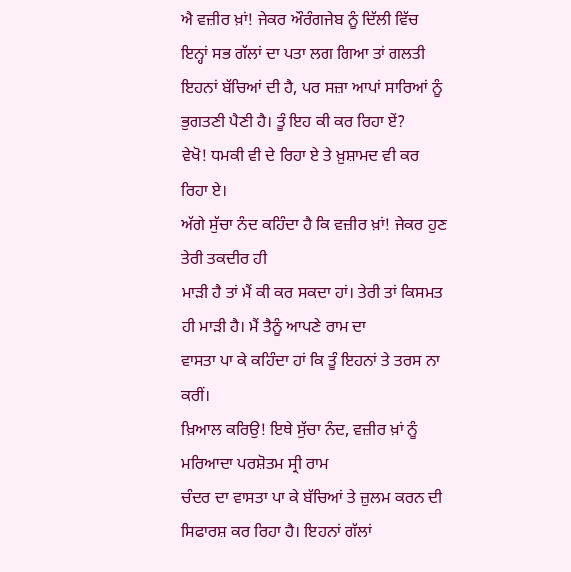ਐ ਵਜ਼ੀਰ ਖ਼ਾਂ! ਜੇਕਰ ਔਰੰਗਜੇਬ ਨੂੰ ਦਿੱਲੀ ਵਿੱਚ ਇਨ੍ਹਾਂ ਸਭ ਗੱਲਾਂ ਦਾ ਪਤਾ ਲਗ ਗਿਆ ਤਾਂ ਗਲਤੀ
ਇਹਨਾਂ ਬੱਚਿਆਂ ਦੀ ਹੈ, ਪਰ ਸਜ਼ਾ ਆਪਾਂ ਸਾਰਿਆਂ ਨੂੰ ਭੁਗਤਣੀ ਪੈਣੀ ਹੈ। ਤੂੰ ਇਹ ਕੀ ਕਰ ਰਿਹਾ ਏਂ?
ਵੇਖੋ! ਧਮਕੀ ਵੀ ਦੇ ਰਿਹਾ ਏ ਤੇ ਖ਼ੁਸ਼ਾਮਦ ਵੀ ਕਰ ਰਿਹਾ ਏ।
ਅੱਗੇ ਸੁੱਚਾ ਨੰਦ ਕਹਿੰਦਾ ਹੈ ਕਿ ਵਜ਼ੀਰ ਖ਼ਾਂ! ਜੇਕਰ ਹੁਣ ਤੇਰੀ ਤਕਦੀਰ ਹੀ
ਮਾੜੀ ਹੈ ਤਾਂ ਮੈਂ ਕੀ ਕਰ ਸਕਦਾ ਹਾਂ। ਤੇਰੀ ਤਾਂ ਕਿਸਮਤ ਹੀ ਮਾੜੀ ਹੈ। ਮੈਂ ਤੈਨੂੰ ਆਪਣੇ ਰਾਮ ਦਾ
ਵਾਸਤਾ ਪਾ ਕੇ ਕਹਿੰਦਾ ਹਾਂ ਕਿ ਤੂੰ ਇਹਨਾਂ ਤੇ ਤਰਸ ਨਾ ਕਰੀਂ।
ਖ਼ਿਆਲ ਕਰਿਉ! ਇਥੇ ਸੁੱਚਾ ਨੰਦ, ਵਜ਼ੀਰ ਖ਼ਾਂ ਨੂੰ ਮਰਿਆਦਾ ਪਰਸ਼ੋਤਮ ਸ੍ਰੀ ਰਾਮ
ਚੰਦਰ ਦਾ ਵਾਸਤਾ ਪਾ ਕੇ ਬੱਚਿਆਂ ਤੇ ਜ਼ੁਲਮ ਕਰਨ ਦੀ ਸਿਫਾਰਸ਼ ਕਰ ਰਿਹਾ ਹੈ। ਇਹਨਾਂ ਗੱਲਾਂ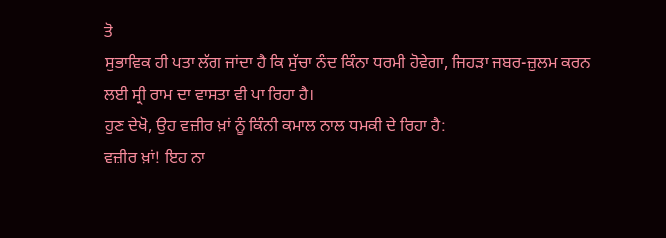ਤੋ
ਸੁਭਾਵਿਕ ਹੀ ਪਤਾ ਲੱਗ ਜਾਂਦਾ ਹੈ ਕਿ ਸੁੱਚਾ ਨੰਦ ਕਿੰਨਾ ਧਰਮੀ ਹੋਵੇਗਾ, ਜਿਹੜਾ ਜਬਰ-ਜ਼ੁਲਮ ਕਰਨ
ਲਈ ਸ੍ਰੀ ਰਾਮ ਦਾ ਵਾਸਤਾ ਵੀ ਪਾ ਰਿਹਾ ਹੈ।
ਹੁਣ ਦੇਖੋ, ਉਹ ਵਜ਼ੀਰ ਖ਼ਾਂ ਨੂੰ ਕਿੰਨੀ ਕਮਾਲ ਨਾਲ ਧਮਕੀ ਦੇ ਰਿਹਾ ਹੈ:
ਵਜ਼ੀਰ ਖ਼ਾਂ! ਇਹ ਨਾ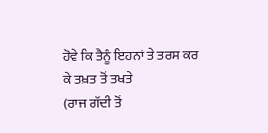ਹੋਵੇ ਕਿ ਤੈਨੂੰ ਇਹਨਾਂ ਤੇ ਤਰਸ ਕਰ ਕੇ ਤਖ਼ਤ ਤੋਂ ਤਖਤੇ
(ਰਾਜ ਗੱਦੀ ਤੋਂ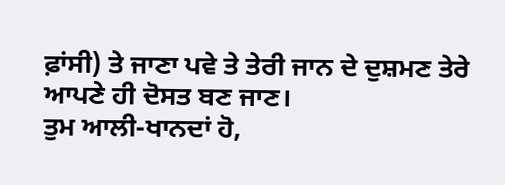ਫ਼ਾਂਸੀ) ਤੇ ਜਾਣਾ ਪਵੇ ਤੇ ਤੇਰੀ ਜਾਨ ਦੇ ਦੁਸ਼ਮਣ ਤੇਰੇ ਆਪਣੇ ਹੀ ਦੋਸਤ ਬਣ ਜਾਣ।
ਤੁਮ ਆਲੀ-ਖਾਨਦਾਂ ਹੋ,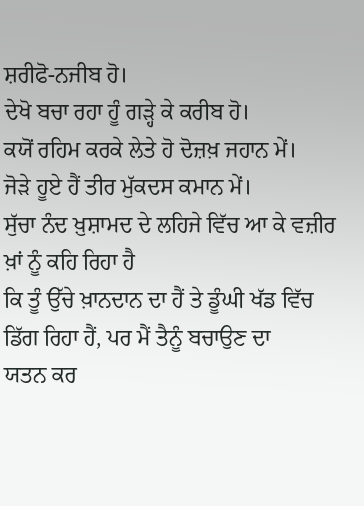ਸ਼ਰੀਫੋ-ਨਜੀਬ ਹੋ।
ਦੇਖੋ ਬਚਾ ਰਹਾ ਹੂੰ ਗੜ੍ਹੇ ਕੇ ਕਰੀਬ ਹੋ।
ਕਯੋਂ ਰਹਿਮ ਕਰਕੇ ਲੇਤੇ ਹੋ ਦੋਜ਼ਖ਼ ਜਹਾਨ ਮੇਂ।
ਜੋੜੇ ਹੂਏ ਹੈਂ ਤੀਰ ਮੁੱਕਦਸ ਕਮਾਨ ਮੇਂ।
ਸੁੱਚਾ ਨੰਦ ਖ਼ੁਸ਼ਾਮਦ ਦੇ ਲਹਿਜੇ ਵਿੱਚ ਆ ਕੇ ਵਜ਼ੀਰ ਖ਼ਾਂ ਨੂੰ ਕਹਿ ਰਿਹਾ ਹੈ
ਕਿ ਤੂੰ ਉੱਚੇ ਖ਼ਾਨਦਾਨ ਦਾ ਹੈਂ ਤੇ ਡੂੰਘੀ ਖੱਡ ਵਿੱਚ ਡਿੱਗ ਰਿਹਾ ਹੈਂ, ਪਰ ਮੈਂ ਤੈਨੂੰ ਬਚਾਉਣ ਦਾ
ਯਤਨ ਕਰ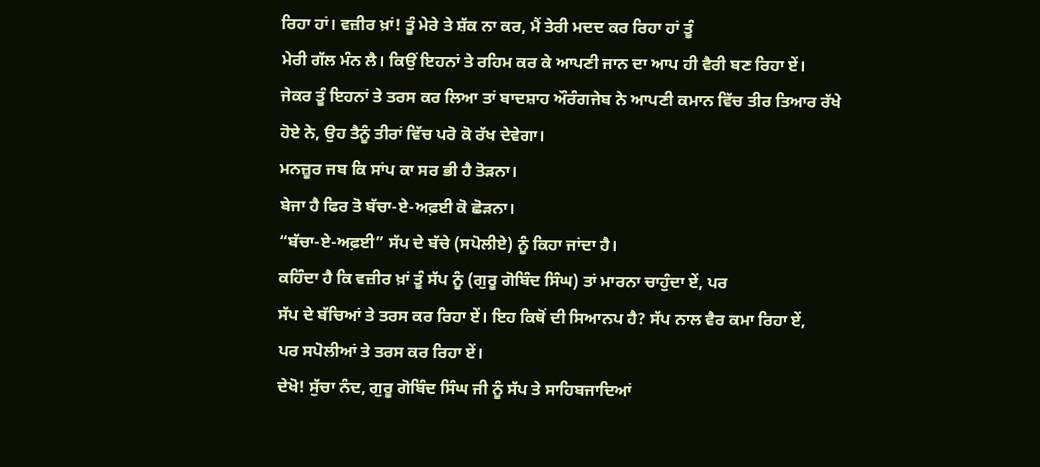ਰਿਹਾ ਹਾਂ। ਵਜ਼ੀਰ ਖ਼ਾਂ! ਤੂੰ ਮੇਰੇ ਤੇ ਸ਼ੱਕ ਨਾ ਕਰ, ਮੈਂ ਤੇਰੀ ਮਦਦ ਕਰ ਰਿਹਾ ਹਾਂ ਤੂੰ
ਮੇਰੀ ਗੱਲ ਮੰਨ ਲੈ। ਕਿਉਂ ਇਹਨਾਂ ਤੇ ਰਹਿਮ ਕਰ ਕੇ ਆਪਣੀ ਜਾਨ ਦਾ ਆਪ ਹੀ ਵੈਰੀ ਬਣ ਰਿਹਾ ਏਂ।
ਜੇਕਰ ਤੂੰ ਇਹਨਾਂ ਤੇ ਤਰਸ ਕਰ ਲਿਆ ਤਾਂ ਬਾਦਸ਼ਾਹ ਔਰੰਗਜੇਬ ਨੇ ਆਪਣੀ ਕਮਾਨ ਵਿੱਚ ਤੀਰ ਤਿਆਰ ਰੱਖੇ
ਹੋਏ ਨੇ, ਉਹ ਤੈਨੂੰ ਤੀਰਾਂ ਵਿੱਚ ਪਰੋ ਕੋ ਰੱਖ ਦੇਵੇਗਾ।
ਮਨਜ਼ੂਰ ਜਬ ਕਿ ਸਾਂਪ ਕਾ ਸਰ ਭੀ ਹੈ ਤੋੜਨਾ।
ਬੇਜਾ ਹੈ ਫਿਰ ਤੋ ਬੱਚਾ-ਏ-ਅਫ਼ਈ ਕੋ ਛੋੜਨਾ।
“ਬੱਚਾ-ਏ-ਅਫ਼ਈ” ਸੱਪ ਦੇ ਬੱਚੇ (ਸਪੋਲੀਏ) ਨੂੰ ਕਿਹਾ ਜਾਂਦਾ ਹੈ।
ਕਹਿੰਦਾ ਹੈ ਕਿ ਵਜ਼ੀਰ ਖ਼ਾਂ ਤੂੰ ਸੱਪ ਨੂੰ (ਗੁਰੂ ਗੋਬਿੰਦ ਸਿੰਘ) ਤਾਂ ਮਾਰਨਾ ਚਾਹੁੰਦਾ ਏਂ, ਪਰ
ਸੱਪ ਦੇ ਬੱਚਿਆਂ ਤੇ ਤਰਸ ਕਰ ਰਿਹਾ ਏਂ। ਇਹ ਕਿਥੋਂ ਦੀ ਸਿਆਨਪ ਹੈ? ਸੱਪ ਨਾਲ ਵੈਰ ਕਮਾ ਰਿਹਾ ਏਂ,
ਪਰ ਸਪੋਲੀਆਂ ਤੇ ਤਰਸ ਕਰ ਰਿਹਾ ਏਂ।
ਦੇਖੋ! ਸੁੱਚਾ ਨੰਦ, ਗੁਰੂ ਗੋਬਿੰਦ ਸਿੰਘ ਜੀ ਨੂੰ ਸੱਪ ਤੇ ਸਾਹਿਬਜਾਦਿਆਂ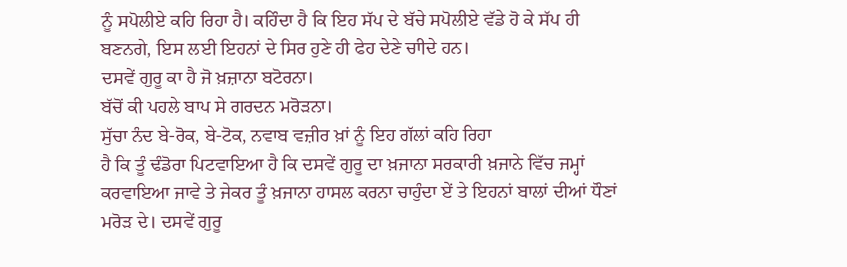ਨੂੰ ਸਪੋਲੀਏ ਕਹਿ ਰਿਹਾ ਹੈ। ਕਹਿੰਦਾ ਹੈ ਕਿ ਇਹ ਸੱਪ ਦੇ ਬੱਚੇ ਸਪੋਲੀਏ ਵੱਡੇ ਹੋ ਕੇ ਸੱਪ ਹੀ
ਬਣਨਗੇ, ਇਸ ਲਈ ਇਹਨਾਂ ਦੇ ਸਿਰ ਹੁਣੇ ਹੀ ਫੇਹ ਦੇਣੇ ਚਾੀਦੇ ਹਨ।
ਦਸਵੇਂ ਗੁਰੂ ਕਾ ਹੈ ਜੋ ਖ਼ਜ਼ਾਨਾ ਬਟੋਰਨਾ।
ਬੱਚੋਂ ਕੀ ਪਹਲੇ ਬਾਪ ਸੇ ਗਰਦਨ ਮਰੋੜਨਾ।
ਸੁੱਚਾ ਨੰਦ ਬੇ-ਰੋਕ, ਬੇ-ਟੋਕ, ਨਵਾਬ ਵਜ਼ੀਰ ਖ਼ਾਂ ਨੂੰ ਇਹ ਗੱਲਾਂ ਕਹਿ ਰਿਹਾ
ਹੈ ਕਿ ਤੂੰ ਢੰਡੋਰਾ ਪਿਟਵਾਇਆ ਹੈ ਕਿ ਦਸਵੇਂ ਗੁਰੂ ਦਾ ਖ਼ਜਾਨਾ ਸਰਕਾਰੀ ਖ਼ਜਾਨੇ ਵਿੱਚ ਜਮ੍ਹਾਂ
ਕਰਵਾਇਆ ਜਾਵੇ ਤੇ ਜੇਕਰ ਤੂੰ ਖ਼ਜਾਨਾ ਹਾਸਲ ਕਰਨਾ ਚਾਹੁੰਦਾ ਏਂ ਤੇ ਇਹਨਾਂ ਬਾਲਾਂ ਦੀਆਂ ਧੌਣਾਂ
ਮਰੋੜ ਦੇ। ਦਸਵੇਂ ਗੁਰੂ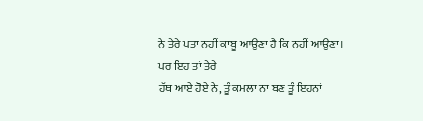ਨੇ ਤੇਰੇ ਪਤਾ ਨਹੀਂ ਕਾਬੂ ਆਉਣਾ ਹੈ ਕਿ ਨਹੀਂ ਆਉਣਾ। ਪਰ ਇਹ ਤਾਂ ਤੇਰੇ
ਹੱਥ ਆਏ ਹੋਏ ਨੇ, ਤੂੰ ਕਮਲਾ ਨਾ ਬਣ ਤੂੰ ਇਹਨਾਂ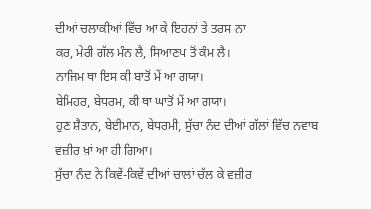ਦੀਆਂ ਚਲਾਕੀਆਂ ਵਿੱਚ ਆ ਕੇ ਇਹਨਾਂ ਤੇ ਤਰਸ ਨਾ
ਕਰ, ਮੇਰੀ ਗੱਲ ਮੰਨ ਲੈ, ਸਿਆਣਪ ਤੋਂ ਕੰਮ ਲੈ।
ਨਾਜਿਮ ਥਾ ਇਸ ਕੀ ਬਾਤੋਂ ਮੇਂ ਆ ਗਯਾ।
ਬੇਮਿਹਰ, ਬੇਧਰਮ, ਕੀ ਥਾ ਘਾਤੋਂ ਮੇਂ ਆ ਗਯਾ।
ਹੁਣ ਸ਼ੈਤਾਨ, ਬੇਈਮਾਨ, ਬੇਧਰਮੀ, ਸੁੱਚਾ ਨੰਦ ਦੀਆਂ ਗੱਲਾਂ ਵਿੱਚ ਨਵਾਬ
ਵਜ਼ੀਰ ਖ਼ਾਂ ਆ ਹੀ ਗਿਆ।
ਸੁੱਚਾ ਨੰਦ ਨੇ ਕਿਵੇਂ-ਕਿਵੇਂ ਦੀਆਂ ਚਾਲਾਂ ਚੱਲ ਕੇ ਵਜ਼ੀਰ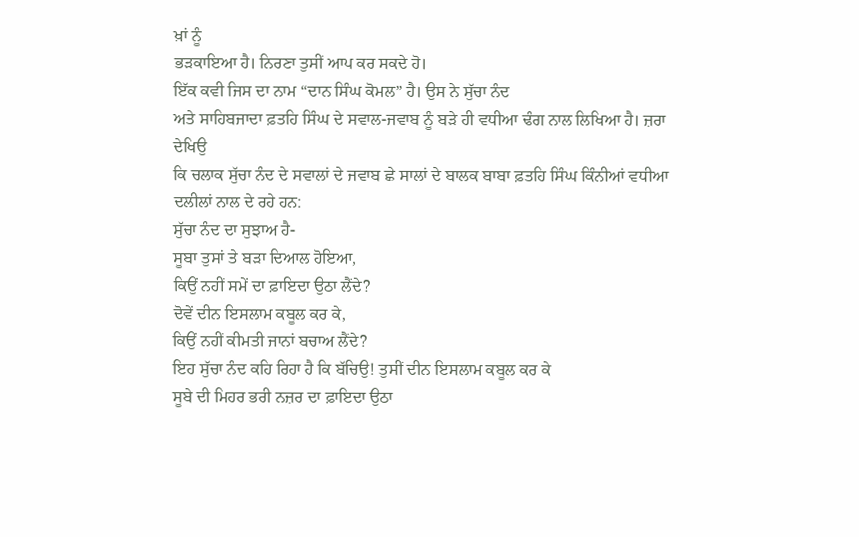ਖ਼ਾਂ ਨੂੰ
ਭੜਕਾਇਆ ਹੈ। ਨਿਰਣਾ ਤੁਸੀਂ ਆਪ ਕਰ ਸਕਦੇ ਹੋ।
ਇੱਕ ਕਵੀ ਜਿਸ ਦਾ ਨਾਮ “ਦਾਨ ਸਿੰਘ ਕੋਮਲ” ਹੈ। ਉਸ ਨੇ ਸੁੱਚਾ ਨੰਦ
ਅਤੇ ਸਾਹਿਬਜਾਦਾ ਫ਼ਤਹਿ ਸਿੰਘ ਦੇ ਸਵਾਲ-ਜਵਾਬ ਨੂੰ ਬੜੇ ਹੀ ਵਧੀਆ ਢੰਗ ਨਾਲ ਲਿਖਿਆ ਹੈ। ਜ਼ਰਾ ਦੇਖਿਉ
ਕਿ ਚਲਾਕ ਸੁੱਚਾ ਨੰਦ ਦੇ ਸਵਾਲਾਂ ਦੇ ਜਵਾਬ ਛੇ ਸਾਲਾਂ ਦੇ ਬਾਲਕ ਬਾਬਾ ਫ਼ਤਹਿ ਸਿੰਘ ਕਿੰਨੀਆਂ ਵਧੀਆ
ਦਲੀਲਾਂ ਨਾਲ ਦੇ ਰਹੇ ਹਨ:
ਸੁੱਚਾ ਨੰਦ ਦਾ ਸੁਝਾਅ ਹੈ-
ਸੂਬਾ ਤੁਸਾਂ ਤੇ ਬੜਾ ਦਿਆਲ ਹੋਇਆ,
ਕਿਉਂ ਨਹੀਂ ਸਮੇਂ ਦਾ ਫ਼ਾਇਦਾ ਉਠਾ ਲੈਂਦੇ?
ਦੋਵੇਂ ਦੀਨ ਇਸਲਾਮ ਕਬੂਲ ਕਰ ਕੇ,
ਕਿਉਂ ਨਹੀਂ ਕੀਮਤੀ ਜਾਨਾਂ ਬਚਾਅ ਲੈਂਦੇ?
ਇਹ ਸੁੱਚਾ ਨੰਦ ਕਹਿ ਰਿਹਾ ਹੈ ਕਿ ਬੱਚਿਉ! ਤੁਸੀਂ ਦੀਨ ਇਸਲਾਮ ਕਬੂਲ ਕਰ ਕੇ
ਸੂਬੇ ਦੀ ਮਿਹਰ ਭਰੀ ਨਜ਼ਰ ਦਾ ਫ਼ਾਇਦਾ ਉਠਾ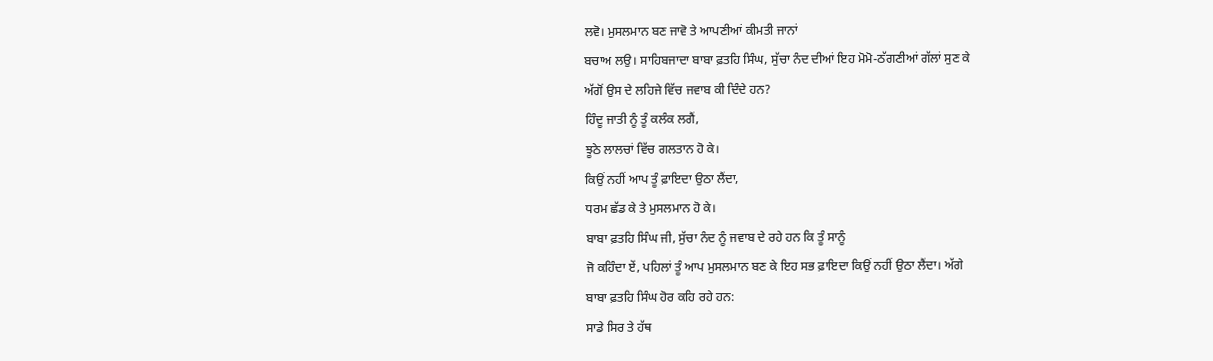ਲਵੋ। ਮੁਸਲਮਾਨ ਬਣ ਜਾਵੋ ਤੇ ਆਪਣੀਆਂ ਕੀਮਤੀ ਜਾਨਾਂ
ਬਚਾਅ ਲਉ। ਸਾਹਿਬਜਾਦਾ ਬਾਬਾ ਫ਼ਤਹਿ ਸਿੰਘ, ਸੁੱਚਾ ਨੰਦ ਦੀਆਂ ਇਹ ਮੋਮੋ-ਠੱਗਣੀਆਂ ਗੱਲਾਂ ਸੁਣ ਕੇ
ਅੱਗੋਂ ਉਸ ਦੇ ਲਹਿਜੇ ਵਿੱਚ ਜਵਾਬ ਕੀ ਦਿੰਦੇ ਹਨ?
ਹਿੰਦੂ ਜਾਤੀ ਨੂੰ ਤੂੰ ਕਲੰਕ ਲਗੈਂ,
ਝੂਠੇ ਲਾਲਚਾਂ ਵਿੱਚ ਗਲਤਾਨ ਹੋ ਕੇ।
ਕਿਉਂ ਨਹੀਂ ਆਪ ਤੂੰ ਫ਼ਾਇਦਾ ਉਠਾ ਲੈਂਦਾ,
ਧਰਮ ਛੱਡ ਕੇ ਤੇ ਮੁਸਲਮਾਨ ਹੋ ਕੇ।
ਬਾਬਾ ਫ਼ਤਹਿ ਸਿੰਘ ਜੀ, ਸੁੱਚਾ ਨੰਦ ਨੂੰ ਜਵਾਬ ਦੇ ਰਹੇ ਹਨ ਕਿ ਤੂੰ ਸਾਨੂੰ
ਜੋ ਕਹਿੰਦਾ ਏਂ, ਪਹਿਲਾਂ ਤੂੰ ਆਪ ਮੁਸਲਮਾਨ ਬਣ ਕੇ ਇਹ ਸਭ ਫ਼ਾਇਦਾ ਕਿਉਂ ਨਹੀਂ ਉਠਾ ਲੈਂਦਾ। ਅੱਗੇ
ਬਾਬਾ ਫ਼ਤਹਿ ਸਿੰਘ ਹੋਰ ਕਹਿ ਰਹੇ ਹਨ:
ਸਾਡੇ ਸਿਰ ਤੇ ਹੱਥ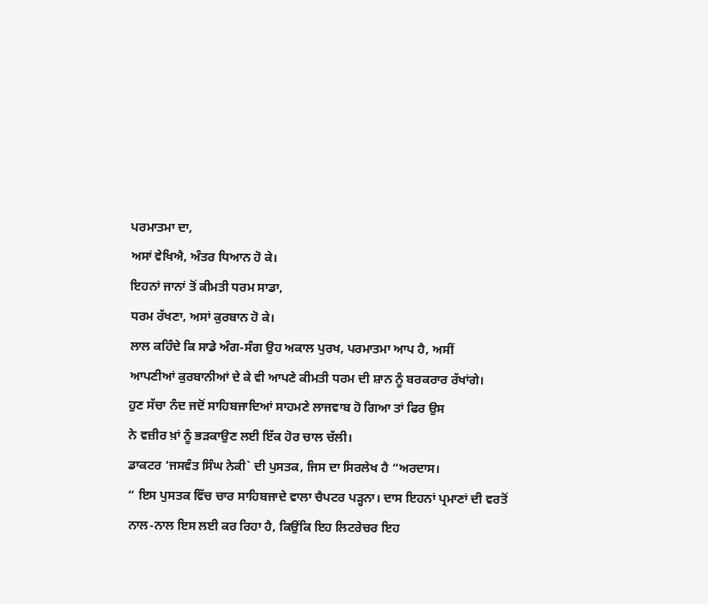ਪਰਮਾਤਮਾ ਦਾ,
ਅਸਾਂ ਵੇਖਿਐ, ਅੰਤਰ ਧਿਆਨ ਹੋ ਕੇ।
ਇਹਨਾਂ ਜਾਨਾਂ ਤੋਂ ਕੀਮਤੀ ਧਰਮ ਸਾਡਾ,
ਧਰਮ ਰੱਖਣਾ, ਅਸਾਂ ਕੁਰਬਾਨ ਹੋ ਕੇ।
ਲਾਲ ਕਹਿੰਦੇ ਕਿ ਸਾਡੇ ਅੰਗ-ਸੰਗ ਉਹ ਅਕਾਲ ਪੁਰਖ, ਪਰਮਾਤਮਾ ਆਪ ਹੈ, ਅਸੀਂ
ਆਪਣੀਆਂ ਕੁਰਬਾਨੀਆਂ ਦੇ ਕੇ ਵੀ ਆਪਣੇ ਕੀਮਤੀ ਧਰਮ ਦੀ ਸ਼ਾਨ ਨੂੰ ਬਰਕਰਾਰ ਰੱਖਾਂਗੇ।
ਹੁਣ ਸੱਚਾ ਨੰਦ ਜਦੋਂ ਸਾਹਿਬਜਾਦਿਆਂ ਸਾਹਮਣੇ ਲਾਜਵਾਬ ਹੋ ਗਿਆ ਤਾਂ ਫਿਰ ਉਸ
ਨੇ ਵਜ਼ੀਰ ਖ਼ਾਂ ਨੂੰ ਭੜਕਾਉਣ ਲਈ ਇੱਕ ਹੋਰ ਚਾਲ ਚੱਲੀ।
ਡਾਕਟਰ ‘ਜਸਵੰਤ ਸਿੰਘ ਨੇਕੀ` ਦੀ ਪੁਸਤਕ, ਜਿਸ ਦਾ ਸਿਰਲੇਖ ਹੈ “ਅਰਦਾਸ।
“ ਇਸ ਪੁਸਤਕ ਵਿੱਚ ਚਾਰ ਸਾਹਿਬਜਾਦੇ ਵਾਲਾ ਚੈਪਟਰ ਪੜ੍ਹਨਾ। ਦਾਸ ਇਹਨਾਂ ਪ੍ਰਮਾਣਾਂ ਦੀ ਵਰਤੋਂ
ਨਾਲ-ਨਾਲ ਇਸ ਲਈ ਕਰ ਰਿਹਾ ਹੈ, ਕਿਉਂਕਿ ਇਹ ਲਿਟਰੇਚਰ ਇਹ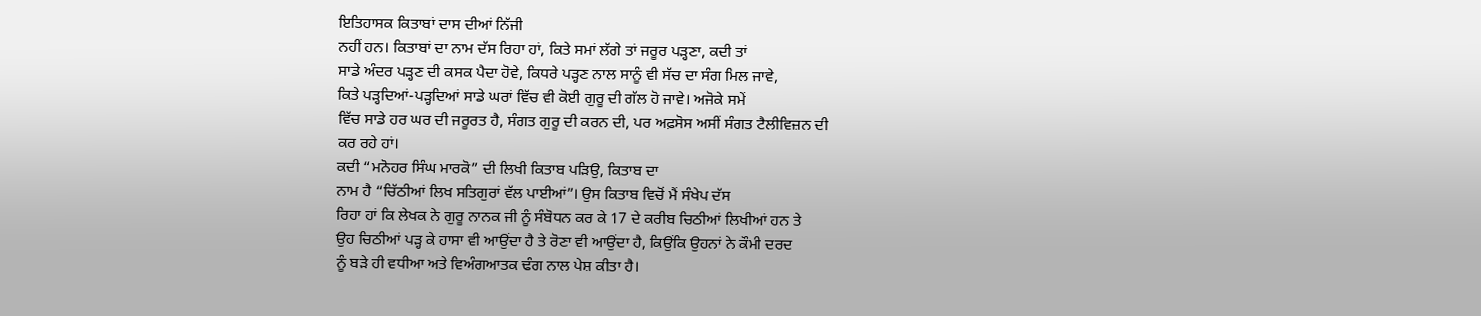ਇਤਿਹਾਸਕ ਕਿਤਾਬਾਂ ਦਾਸ ਦੀਆਂ ਨਿੱਜੀ
ਨਹੀਂ ਹਨ। ਕਿਤਾਬਾਂ ਦਾ ਨਾਮ ਦੱਸ ਰਿਹਾ ਹਾਂ, ਕਿਤੇ ਸਮਾਂ ਲੱਗੇ ਤਾਂ ਜਰੂਰ ਪੜ੍ਹਣਾ, ਕਦੀ ਤਾਂ
ਸਾਡੇ ਅੰਦਰ ਪੜ੍ਹਣ ਦੀ ਕਸਕ ਪੈਦਾ ਹੋਵੇ, ਕਿਧਰੇ ਪੜ੍ਹਣ ਨਾਲ ਸਾਨੂੰ ਵੀ ਸੱਚ ਦਾ ਸੰਗ ਮਿਲ ਜਾਵੇ,
ਕਿਤੇ ਪੜ੍ਹਦਿਆਂ-ਪੜ੍ਹਦਿਆਂ ਸਾਡੇ ਘਰਾਂ ਵਿੱਚ ਵੀ ਕੋਈ ਗੁਰੂ ਦੀ ਗੱਲ ਹੋ ਜਾਵੇ। ਅਜੋਕੇ ਸਮੇਂ
ਵਿੱਚ ਸਾਡੇ ਹਰ ਘਰ ਦੀ ਜਰੂਰਤ ਹੈ, ਸੰਗਤ ਗੁਰੂ ਦੀ ਕਰਨ ਦੀ, ਪਰ ਅਫ਼ਸੋਸ ਅਸੀਂ ਸੰਗਤ ਟੈਲੀਵਿਜ਼ਨ ਦੀ
ਕਰ ਰਹੇ ਹਾਂ।
ਕਦੀ “ਮਨੋਹਰ ਸਿੰਘ ਮਾਰਕੋ” ਦੀ ਲਿਖੀ ਕਿਤਾਬ ਪੜਿਉ, ਕਿਤਾਬ ਦਾ
ਨਾਮ ਹੈ “ਚਿੱਠੀਆਂ ਲਿਖ ਸਤਿਗੁਰਾਂ ਵੱਲ ਪਾਈਆਂ”। ਉਸ ਕਿਤਾਬ ਵਿਚੋਂ ਮੈਂ ਸੰਖੇਪ ਦੱਸ
ਰਿਹਾ ਹਾਂ ਕਿ ਲੇਖਕ ਨੇ ਗੁਰੂ ਨਾਨਕ ਜੀ ਨੂੰ ਸੰਬੋਧਨ ਕਰ ਕੇ 17 ਦੇ ਕਰੀਬ ਚਿਠੀਆਂ ਲਿਖੀਆਂ ਹਨ ਤੇ
ਉਹ ਚਿਠੀਆਂ ਪੜ੍ਹ ਕੇ ਹਾਸਾ ਵੀ ਆਉਂਦਾ ਹੈ ਤੇ ਰੋਣਾ ਵੀ ਆਉਂਦਾ ਹੈ, ਕਿਉਂਕਿ ਉਹਨਾਂ ਨੇ ਕੌਮੀ ਦਰਦ
ਨੂੰ ਬੜੇ ਹੀ ਵਧੀਆ ਅਤੇ ਵਿਅੰਗਆਤਕ ਢੰਗ ਨਾਲ ਪੇਸ਼ ਕੀਤਾ ਹੈ।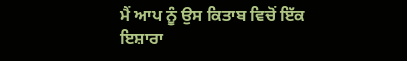ਮੈਂ ਆਪ ਨੂੰ ਉਸ ਕਿਤਾਬ ਵਿਚੋਂ ਇੱਕ
ਇਸ਼ਾਰਾ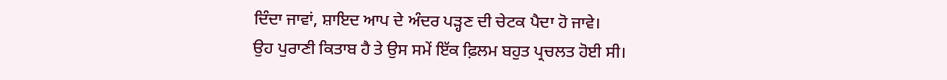ਦਿੰਦਾ ਜਾਵਾਂ, ਸ਼ਾਇਦ ਆਪ ਦੇ ਅੰਦਰ ਪੜ੍ਹਣ ਦੀ ਚੇਟਕ ਪੈਦਾ ਹੋ ਜਾਵੇ।
ਉਹ ਪੁਰਾਣੀ ਕਿਤਾਬ ਹੈ ਤੇ ਉਸ ਸਮੇਂ ਇੱਕ ਫ਼ਿਲਮ ਬਹੁਤ ਪ੍ਰਚਲਤ ਹੋਈ ਸੀ।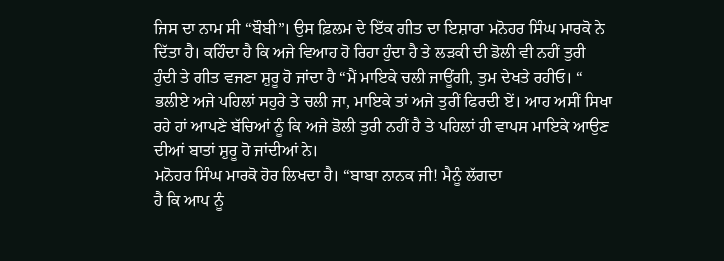ਜਿਸ ਦਾ ਨਾਮ ਸੀ “ਬੌਬੀ”। ਉਸ ਫ਼ਿਲਮ ਦੇ ਇੱਕ ਗੀਤ ਦਾ ਇਸ਼ਾਰਾ ਮਨੋਹਰ ਸਿੰਘ ਮਾਰਕੋ ਨੇ
ਦਿੱਤਾ ਹੈ। ਕਹਿੰਦਾ ਹੈ ਕਿ ਅਜੇ ਵਿਆਹ ਹੋ ਰਿਹਾ ਹੁੰਦਾ ਹੈ ਤੇ ਲੜਕੀ ਦੀ ਡੋਲੀ ਵੀ ਨਹੀਂ ਤੁਰੀ
ਹੁੰਦੀ ਤੇ ਗੀਤ ਵਜਣਾ ਸ਼ੁਰੂ ਹੋ ਜਾਂਦਾ ਹੈ “ਮੈਂ ਮਾਇਕੇ ਚਲੀ ਜਾਊਂਗੀ, ਤੁਮ ਦੇਖਤੇ ਰਹੀਓ। “
ਭਲੀਏ ਅਜੇ ਪਹਿਲਾਂ ਸਹੁਰੇ ਤੇ ਚਲੀ ਜਾ, ਮਾਇਕੇ ਤਾਂ ਅਜੇ ਤੁਰੀਂ ਫਿਰਦੀ ਏਂ। ਆਹ ਅਸੀਂ ਸਿਖਾ
ਰਹੇ ਹਾਂ ਆਪਣੇ ਬੱਚਿਆਂ ਨੂੰ ਕਿ ਅਜੇ ਡੋਲੀ ਤੁਰੀ ਨਹੀਂ ਹੈ ਤੇ ਪਹਿਲਾਂ ਹੀ ਵਾਪਸ ਮਾਇਕੇ ਆਉਣ
ਦੀਆਂ ਬਾਤਾਂ ਸ਼ੁਰੂ ਹੋ ਜਾਂਦੀਆਂ ਨੇ।
ਮਨੋਹਰ ਸਿੰਘ ਮਾਰਕੋ ਹੋਰ ਲਿਖਦਾ ਹੈ। “ਬਾਬਾ ਨਾਨਕ ਜੀ! ਮੈਨੂੰ ਲੱਗਦਾ
ਹੈ ਕਿ ਆਪ ਨੂੰ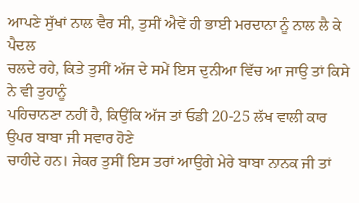ਆਪਣੇ ਸੁੱਖਾਂ ਨਾਲ ਵੈਰ ਸੀ, ਤੁਸੀਂ ਐਵੇਂ ਹੀ ਭਾਈ ਮਰਦਾਨਾ ਨੂੰ ਨਾਲ ਲੈ ਕੇ ਪੈਦਲ
ਚਲਦੇ ਰਹੇ, ਕਿਤੇ ਤੁਸੀਂ ਅੱਜ ਦੇ ਸਮੇਂ ਇਸ ਦੁਨੀਆ ਵਿੱਚ ਆ ਜਾਉ ਤਾਂ ਕਿਸੇ ਨੇ ਵੀ ਤੁਹਾਨੂੰ
ਪਹਿਚਾਨਣਾ ਨਹੀਂ ਹੈ, ਕਿਉਂਕਿ ਅੱਜ ਤਾਂ ਓਡੀ 20-25 ਲੱਖ ਵਾਲੀ ਕਾਰ ਉਪਰ ਬਾਬਾ ਜੀ ਸਵਾਰ ਹੋਣੇ
ਚਾਹੀਦੇ ਹਨ। ਜੇਕਰ ਤੁਸੀਂ ਇਸ ਤਰਾਂ ਆਉਗੇ ਮੇਰੇ ਬਾਬਾ ਨਾਨਕ ਜੀ ਤਾਂ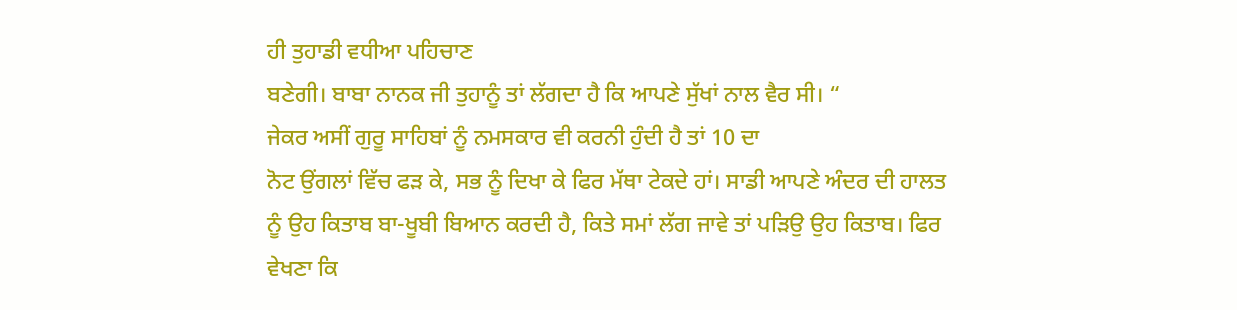ਹੀ ਤੁਹਾਡੀ ਵਧੀਆ ਪਹਿਚਾਣ
ਬਣੇਗੀ। ਬਾਬਾ ਨਾਨਕ ਜੀ ਤੁਹਾਨੂੰ ਤਾਂ ਲੱਗਦਾ ਹੈ ਕਿ ਆਪਣੇ ਸੁੱਖਾਂ ਨਾਲ ਵੈਰ ਸੀ। “
ਜੇਕਰ ਅਸੀਂ ਗੁਰੂ ਸਾਹਿਬਾਂ ਨੂੰ ਨਮਸਕਾਰ ਵੀ ਕਰਨੀ ਹੁੰਦੀ ਹੈ ਤਾਂ 10 ਦਾ
ਨੋਟ ਉਂਗਲਾਂ ਵਿੱਚ ਫੜ ਕੇ, ਸਭ ਨੂੰ ਦਿਖਾ ਕੇ ਫਿਰ ਮੱਥਾ ਟੇਕਦੇ ਹਾਂ। ਸਾਡੀ ਆਪਣੇ ਅੰਦਰ ਦੀ ਹਾਲਤ
ਨੂੰ ਉਹ ਕਿਤਾਬ ਬਾ-ਖੂਬੀ ਬਿਆਨ ਕਰਦੀ ਹੈ, ਕਿਤੇ ਸਮਾਂ ਲੱਗ ਜਾਵੇ ਤਾਂ ਪੜਿਉ ਉਹ ਕਿਤਾਬ। ਫਿਰ
ਵੇਖਣਾ ਕਿ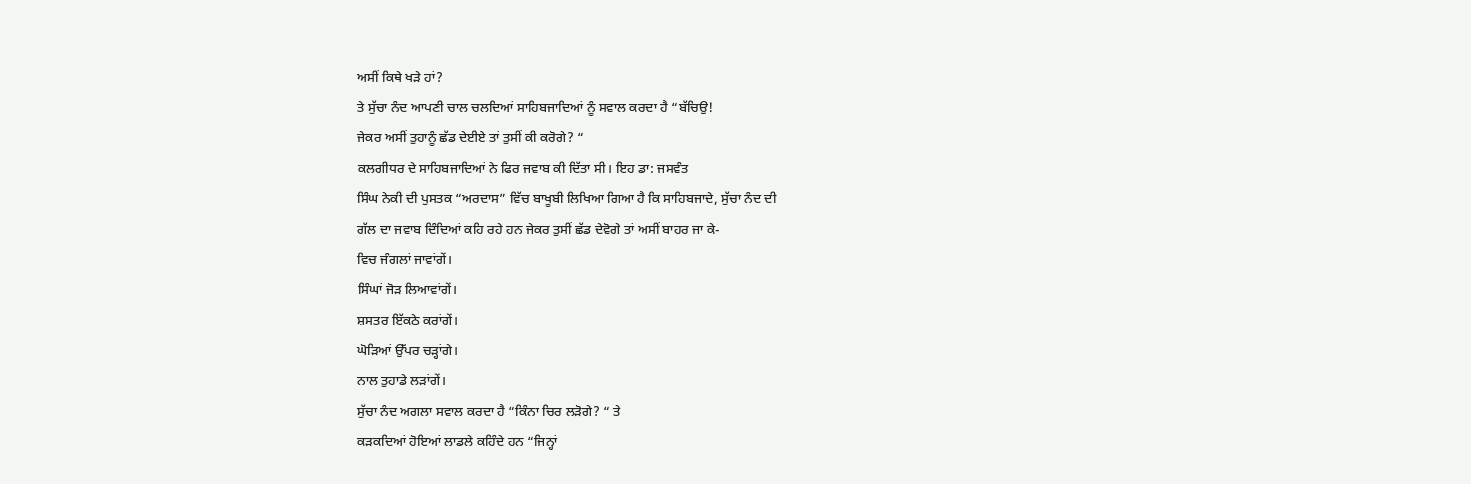ਅਸੀਂ ਕਿਥੇ ਖੜੇ ਹਾਂ?
ਤੇ ਸੁੱਚਾ ਨੰਦ ਆਪਣੀ ਚਾਲ ਚਲਦਿਆਂ ਸਾਹਿਬਜਾਦਿਆਂ ਨੂੰ ਸਵਾਲ ਕਰਦਾ ਹੈ “ਬੱਚਿਉ!
ਜੇਕਰ ਅਸੀਂ ਤੁਹਾਨੂੰ ਛੱਡ ਦੇਈਏ ਤਾਂ ਤੁਸੀਂ ਕੀ ਕਰੋਗੇ? “
ਕਲਗੀਧਰ ਦੇ ਸਾਹਿਬਜਾਦਿਆਂ ਨੇ ਫਿਰ ਜਵਾਬ ਕੀ ਦਿੱਤਾ ਸੀ। ਇਹ ਡਾ: ਜਸਵੰਤ
ਸਿੰਘ ਨੇਕੀ ਦੀ ਪੁਸਤਕ “ਅਰਦਾਸ” ਵਿੱਚ ਬਾਖੂਬੀ ਲਿਖਿਆ ਗਿਆ ਹੈ ਕਿ ਸਾਹਿਬਜਾਦੇ, ਸੁੱਚਾ ਨੰਦ ਦੀ
ਗੱਲ ਦਾ ਜਵਾਬ ਦਿੰਦਿਆਂ ਕਹਿ ਰਹੇ ਹਨ ਜੇਕਰ ਤੁਸੀਂ ਛੱਡ ਦੇਵੋਗੇ ਤਾਂ ਅਸੀਂ ਬਾਹਰ ਜਾ ਕੇ-
ਵਿਚ ਜੰਗਲਾਂ ਜਾਵਾਂਗੇਂ।
ਸਿੰਘਾਂ ਜੋੜ ਲਿਆਵਾਂਗੇਂ।
ਸ਼ਸਤਰ ਇੱਕਠੇ ਕਰਾਂਗੇਂ।
ਘੋੜਿਆਂ ਉੱਪਰ ਚੜ੍ਹਾਂਗੇ।
ਨਾਲ ਤੁਹਾਡੇ ਲੜਾਂਗੇਂ।
ਸੁੱਚਾ ਨੰਦ ਅਗਲਾ ਸਵਾਲ ਕਰਦਾ ਹੈ “ਕਿੰਨਾ ਚਿਰ ਲੜੋਗੇ? “ ਤੇ
ਕੜਕਦਿਆਂ ਹੋਇਆਂ ਲਾਡਲੇ ਕਹਿੰਦੇ ਹਨ “ਜਿਨ੍ਹਾਂ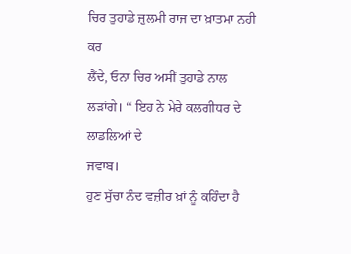ਚਿਰ ਤੁਹਾਡੇ ਜ਼ੁਲਮੀ ਰਾਜ ਦਾ ਖ਼ਾਤਮਾ ਨਹੀ ਕਰ
ਲੈਂਦੇ, ਓਨਾ ਚਿਰ ਅਸੀਂ ਤੁਹਾਡੇ ਨਾਲ ਲੜਾਂਗੇ। “ ਇਹ ਨੇ ਮੇਰੇ ਕਲਗੀਧਰ ਦੇ ਲਾਡਲਿਆਂ ਦੇ
ਜਵਾਬ।
ਹੁਣ ਸੁੱਚਾ ਨੰਦ ਵਜ਼ੀਰ ਖ਼ਾਂ ਨੂੰ ਕਹਿੰਦਾ ਹੈ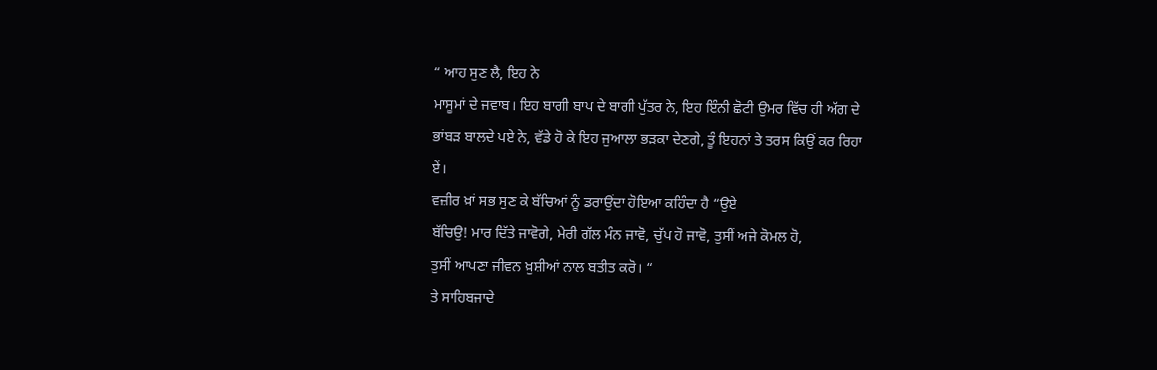“ ਆਹ ਸੁਣ ਲੈ, ਇਹ ਨੇ
ਮਾਸੂਮਾਂ ਦੇ ਜਵਾਬ। ਇਹ ਬਾਗੀ ਬਾਪ ਦੇ ਬਾਗੀ ਪੁੱਤਰ ਨੇ, ਇਹ ਇੰਨੀ ਛੋਟੀ ਉਮਰ ਵਿੱਚ ਹੀ ਅੱਗ ਦੇ
ਭਾਂਬੜ ਬਾਲਦੇ ਪਏ ਨੇ, ਵੱਡੇ ਹੋ ਕੇ ਇਹ ਜੁਆਲਾ ਭੜਕਾ ਦੇਣਗੇ, ਤੂੰ ਇਹਨਾਂ ਤੇ ਤਰਸ ਕਿਉਂ ਕਰ ਰਿਹਾ
ਏਂ।
ਵਜ਼ੀਰ ਖ਼ਾਂ ਸਭ ਸੁਣ ਕੇ ਬੱਚਿਆਂ ਨੂੰ ਡਰਾਉਂਦਾ ਹੋਇਆ ਕਹਿੰਦਾ ਹੈ “ਉਏ
ਬੱਚਿਉ! ਮਾਰ ਦਿੱਤੇ ਜਾਵੋਗੇ, ਮੇਰੀ ਗੱਲ ਮੰਨ ਜਾਵੋ, ਚੁੱਪ ਹੋ ਜਾਵੋ, ਤੁਸੀਂ ਅਜੇ ਕੋਮਲ ਹੋ,
ਤੁਸੀਂ ਆਪਣਾ ਜੀਵਨ ਖ਼ੁਸ਼ੀਆਂ ਨਾਲ ਬਤੀਤ ਕਰੋ। “
ਤੇ ਸਾਹਿਬਜਾਦੇ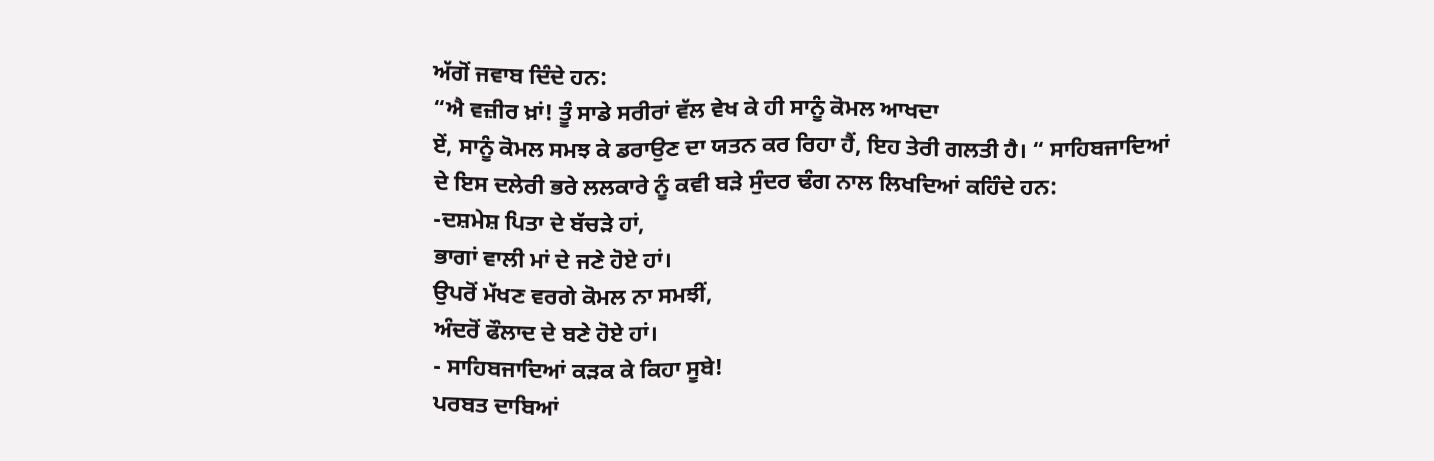ਅੱਗੋਂ ਜਵਾਬ ਦਿੰਦੇ ਹਨ:
“ਐ ਵਜ਼ੀਰ ਖ਼ਾਂ! ਤੂੰ ਸਾਡੇ ਸਰੀਰਾਂ ਵੱਲ ਵੇਖ ਕੇ ਹੀ ਸਾਨੂੰ ਕੋਮਲ ਆਖਦਾ
ਏਂ, ਸਾਨੂੰ ਕੋਮਲ ਸਮਝ ਕੇ ਡਰਾਉਣ ਦਾ ਯਤਨ ਕਰ ਰਿਹਾ ਹੈਂ, ਇਹ ਤੇਰੀ ਗਲਤੀ ਹੈ। “ ਸਾਹਿਬਜਾਦਿਆਂ
ਦੇ ਇਸ ਦਲੇਰੀ ਭਰੇ ਲਲਕਾਰੇ ਨੂੰ ਕਵੀ ਬੜੇ ਸੁੰਦਰ ਢੰਗ ਨਾਲ ਲਿਖਦਿਆਂ ਕਹਿੰਦੇ ਹਨ:
-ਦਸ਼ਮੇਸ਼ ਪਿਤਾ ਦੇ ਬੱਚੜੇ ਹਾਂ,
ਭਾਗਾਂ ਵਾਲੀ ਮਾਂ ਦੇ ਜਣੇ ਹੋਏ ਹਾਂ।
ਉਪਰੋਂ ਮੱਖਣ ਵਰਗੇ ਕੋਮਲ ਨਾ ਸਮਝੀਂ,
ਅੰਦਰੋਂ ਫੌਲਾਦ ਦੇ ਬਣੇ ਹੋਏ ਹਾਂ।
- ਸਾਹਿਬਜਾਦਿਆਂ ਕੜਕ ਕੇ ਕਿਹਾ ਸੂਬੇ!
ਪਰਬਤ ਦਾਬਿਆਂ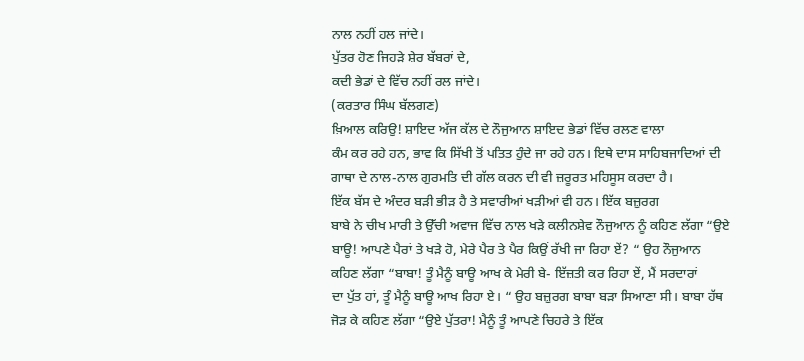ਨਾਲ ਨਹੀਂ ਹਲ ਜਾਂਦੇ।
ਪੁੱਤਰ ਹੋਣ ਜਿਹੜੇ ਸ਼ੇਰ ਬੱਬਰਾਂ ਦੇ,
ਕਦੀ ਭੇਡਾਂ ਦੇ ਵਿੱਚ ਨਹੀਂ ਰਲ ਜਾਂਦੇ।
(ਕਰਤਾਰ ਸਿੰਘ ਬੱਲਗਣ)
ਖ਼ਿਆਲ ਕਰਿਉ! ਸ਼ਾਇਦ ਅੱਜ ਕੱਲ ਦੇ ਨੌਜੁਆਨ ਸ਼ਾਇਦ ਭੇਡਾਂ ਵਿੱਚ ਰਲਣ ਵਾਲਾ
ਕੰਮ ਕਰ ਰਹੇ ਹਨ, ਭਾਵ ਕਿ ਸਿੱਖੀ ਤੋਂ ਪਤਿਤ ਹੁੰਦੇ ਜਾ ਰਹੇ ਹਨ। ਇਥੇ ਦਾਸ ਸਾਹਿਬਜਾਦਿਆਂ ਦੀ
ਗਾਥਾ ਦੇ ਨਾਲ-ਨਾਲ ਗੁਰਮਤਿ ਦੀ ਗੱਲ ਕਰਨ ਦੀ ਵੀ ਜ਼ਰੂਰਤ ਮਹਿਸੂਸ ਕਰਦਾ ਹੈ।
ਇੱਕ ਬੱਸ ਦੇ ਅੰਦਰ ਬੜੀ ਭੀੜ ਹੈ ਤੇ ਸਵਾਰੀਆਂ ਖੜੀਆਂ ਵੀ ਹਨ। ਇੱਕ ਬਜ਼ੁਰਗ
ਬਾਬੇ ਨੇ ਚੀਖ ਮਾਰੀ ਤੇ ਉੱਚੀ ਅਵਾਜ ਵਿੱਚ ਨਾਲ ਖੜੇ ਕਲੀਨਸ਼ੇਵ ਨੌਜੁਆਨ ਨੂੰ ਕਹਿਣ ਲੱਗਾ “ਉਏ
ਬਾਊ! ਆਪਣੇ ਪੈਰਾਂ ਤੇ ਖੜੇ ਹੋ, ਮੇਰੇ ਪੈਰ ਤੇ ਪੈਰ ਕਿਉਂ ਰੱਖੀ ਜਾ ਰਿਹਾ ਏਂ? “ ਉਹ ਨੌਜੁਆਨ
ਕਹਿਣ ਲੱਗਾ “ਬਾਬਾ! ਤੂੰ ਮੈਨੂੰ ਬਾਊ ਆਖ ਕੇ ਮੇਰੀ ਬੇ- ਇੱਜ਼ਤੀ ਕਰ ਰਿਹਾ ਏਂ, ਮੈਂ ਸਰਦਾਰਾਂ
ਦਾ ਪੁੱਤ ਹਾਂ, ਤੂੰ ਮੈਨੂੰ ਬਾਊ ਆਖ ਰਿਹਾ ਏ। “ ਉਹ ਬਜ਼ੁਰਗ ਬਾਬਾ ਬੜਾ ਸਿਆਣਾ ਸੀ। ਬਾਬਾ ਹੱਥ
ਜੋੜ ਕੇ ਕਹਿਣ ਲੱਗਾ “ਉਏ ਪੁੱਤਰਾ! ਮੈਨੂੰ ਤੂੰ ਆਪਣੇ ਚਿਹਰੇ ਤੇ ਇੱਕ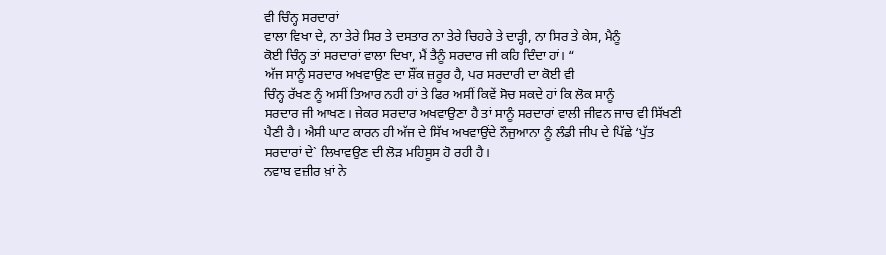ਵੀ ਚਿੰਨ੍ਹ ਸਰਦਾਰਾਂ
ਵਾਲਾ ਵਿਖਾ ਦੇ, ਨਾ ਤੇਰੇ ਸਿਰ ਤੇ ਦਸਤਾਰ ਨਾ ਤੇਰੇ ਚਿਹਰੇ ਤੇ ਦਾੜ੍ਹੀ, ਨਾ ਸਿਰ ਤੇ ਕੇਸ, ਮੈਨੂੰ
ਕੋਈ ਚਿੰਨ੍ਹ ਤਾਂ ਸਰਦਾਰਾਂ ਵਾਲਾ ਦਿਖਾ, ਮੈਂ ਤੈਨੂੰ ਸਰਦਾਰ ਜੀ ਕਹਿ ਦਿੰਦਾ ਹਾਂ। “
ਅੱਜ ਸਾਨੂੰ ਸਰਦਾਰ ਅਖਵਾਉਣ ਦਾ ਸ਼ੌਂਕ ਜ਼ਰੂਰ ਹੈ, ਪਰ ਸਰਦਾਰੀ ਦਾ ਕੋਈ ਵੀ
ਚਿੰਨ੍ਹ ਰੱਖਣ ਨੂੰ ਅਸੀਂ ਤਿਆਰ ਨਹੀ ਹਾਂ ਤੇ ਫਿਰ ਅਸੀਂ ਕਿਵੇਂ ਸੋਚ ਸਕਦੇ ਹਾਂ ਕਿ ਲੋਕ ਸਾਨੂੰ
ਸਰਦਾਰ ਜੀ ਆਖਣ। ਜੇਕਰ ਸਰਦਾਰ ਅਖਵਾਉਣਾ ਹੈ ਤਾਂ ਸਾਨੂੰ ਸਰਦਾਰਾਂ ਵਾਲੀ ਜੀਵਨ ਜਾਚ ਵੀ ਸਿੱਖਣੀ
ਪੈਣੀ ਹੈ। ਐਸੀ ਘਾਟ ਕਾਰਨ ਹੀ ਅੱਜ ਦੇ ਸਿੱਖ ਅਖਵਾਉਂਦੇ ਨੌਜੁਆਨਾ ਨੂੰ ਲੰਡੀ ਜੀਪ ਦੇ ਪਿੱਛੇ ‘ਪੁੱਤ
ਸਰਦਾਰਾਂ ਦੇ` ਲਿਖਾਵਉਣ ਦੀ ਲੋੜ ਮਹਿਸੂਸ ਹੋ ਰਹੀ ਹੈ।
ਨਵਾਬ ਵਜ਼ੀਰ ਖ਼ਾਂ ਨੇ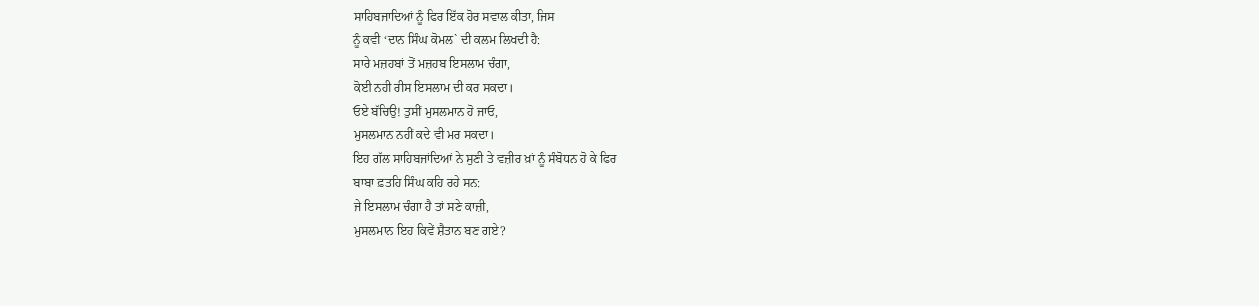ਸਾਹਿਬਜਾਦਿਆਂ ਨੂੰ ਫਿਰ ਇੱਕ ਹੋਰ ਸਵਾਲ ਕੀਤਾ, ਜਿਸ
ਨੂੰ ਕਵੀ ‘ਦਾਨ ਸਿੰਘ ਕੋਮਲ` ਦੀ ਕਲਮ ਲਿਖਦੀ ਹੈ:
ਸਾਰੇ ਮਜ਼ਹਬਾਂ ਤੋਂ ਮਜ਼ਹਬ ਇਸਲਾਮ ਚੰਗਾ,
ਕੋਈ ਨਹੀ ਰੀਸ ਇਸਲਾਮ ਦੀ ਕਰ ਸਕਦਾ।
ਓਏ ਬੱਚਿਉ! ਤੁਸੀਂ ਮੁਸਲਮਾਨ ਹੋ ਜਾਓ,
ਮੁਸਲਮਾਨ ਨਹੀਂ ਕਦੇ ਵੀ ਮਰ ਸਕਦਾ।
ਇਹ ਗੱਲ ਸਾਹਿਬਜਾਂਦਿਆਂ ਨੇ ਸੁਣੀ ਤੇ ਵਜ਼ੀਰ ਖ਼ਾਂ ਨੂੰ ਸੰਬੋਧਨ ਹੋ ਕੇ ਫਿਰ
ਬਾਬਾ ਫ਼ਤਹਿ ਸਿੰਘ ਕਹਿ ਰਹੇ ਸਨ:
ਜੇ ਇਸਲਾਮ ਚੰਗਾ ਹੈ ਤਾਂ ਸਣੇ ਕਾਜ਼ੀ,
ਮੁਸਲਮਾਨ ਇਹ ਕਿਵੇਂ ਸ਼ੈਤਾਨ ਬਣ ਗਏ?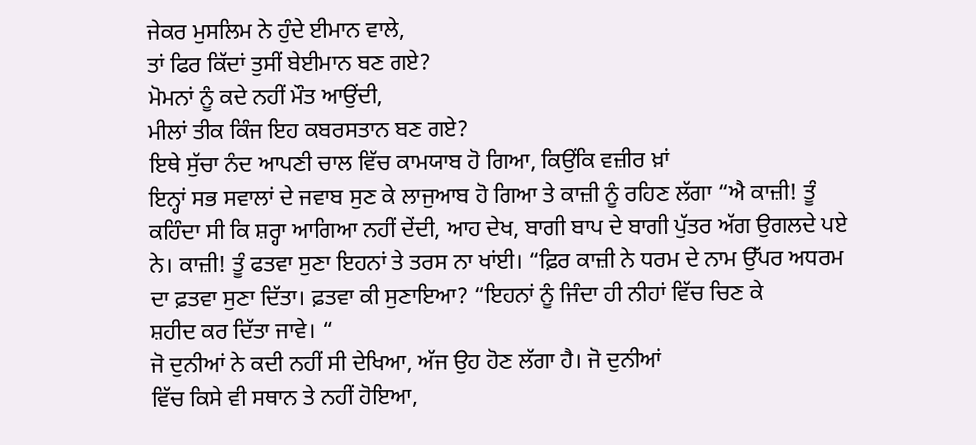ਜੇਕਰ ਮੁਸਲਿਮ ਨੇ ਹੁੰਦੇ ਈਮਾਨ ਵਾਲੇ,
ਤਾਂ ਫਿਰ ਕਿੱਦਾਂ ਤੁਸੀਂ ਬੇਈਮਾਨ ਬਣ ਗਏ?
ਮੋਮਨਾਂ ਨੂੰ ਕਦੇ ਨਹੀਂ ਮੌਤ ਆਉਂਦੀ,
ਮੀਲਾਂ ਤੀਕ ਕਿੰਜ ਇਹ ਕਬਰਸਤਾਨ ਬਣ ਗਏ?
ਇਥੇ ਸੁੱਚਾ ਨੰਦ ਆਪਣੀ ਚਾਲ ਵਿੱਚ ਕਾਮਯਾਬ ਹੋ ਗਿਆ, ਕਿਉਂਕਿ ਵਜ਼ੀਰ ਖ਼ਾਂ
ਇਨ੍ਹਾਂ ਸਭ ਸਵਾਲਾਂ ਦੇ ਜਵਾਬ ਸੁਣ ਕੇ ਲਾਜੁਆਬ ਹੋ ਗਿਆ ਤੇ ਕਾਜ਼ੀ ਨੂੰ ਰਹਿਣ ਲੱਗਾ “ਐ ਕਾਜ਼ੀ! ਤੂੰ
ਕਹਿੰਦਾ ਸੀ ਕਿ ਸ਼ਰ੍ਹਾ ਆਗਿਆ ਨਹੀਂ ਦੇਂਦੀ, ਆਹ ਦੇਖ, ਬਾਗੀ ਬਾਪ ਦੇ ਬਾਗੀ ਪੁੱਤਰ ਅੱਗ ਉਗਲਦੇ ਪਏ
ਨੇ। ਕਾਜ਼ੀ! ਤੂੰ ਫਤਵਾ ਸੁਣਾ ਇਹਨਾਂ ਤੇ ਤਰਸ ਨਾ ਖਾਂਈ। “ਫ਼ਿਰ ਕਾਜ਼ੀ ਨੇ ਧਰਮ ਦੇ ਨਾਮ ਉੱਪਰ ਅਧਰਮ
ਦਾ ਫ਼ਤਵਾ ਸੁਣਾ ਦਿੱਤਾ। ਫ਼ਤਵਾ ਕੀ ਸੁਣਾਇਆ? “ਇਹਨਾਂ ਨੂੰ ਜਿੰਦਾ ਹੀ ਨੀਹਾਂ ਵਿੱਚ ਚਿਣ ਕੇ
ਸ਼ਹੀਦ ਕਰ ਦਿੱਤਾ ਜਾਵੇ। “
ਜੋ ਦੁਨੀਆਂ ਨੇ ਕਦੀ ਨਹੀਂ ਸੀ ਦੇਖਿਆ, ਅੱਜ ਉਹ ਹੋਣ ਲੱਗਾ ਹੈ। ਜੋ ਦੁਨੀਆਂ
ਵਿੱਚ ਕਿਸੇ ਵੀ ਸਥਾਨ ਤੇ ਨਹੀਂ ਹੋਇਆ,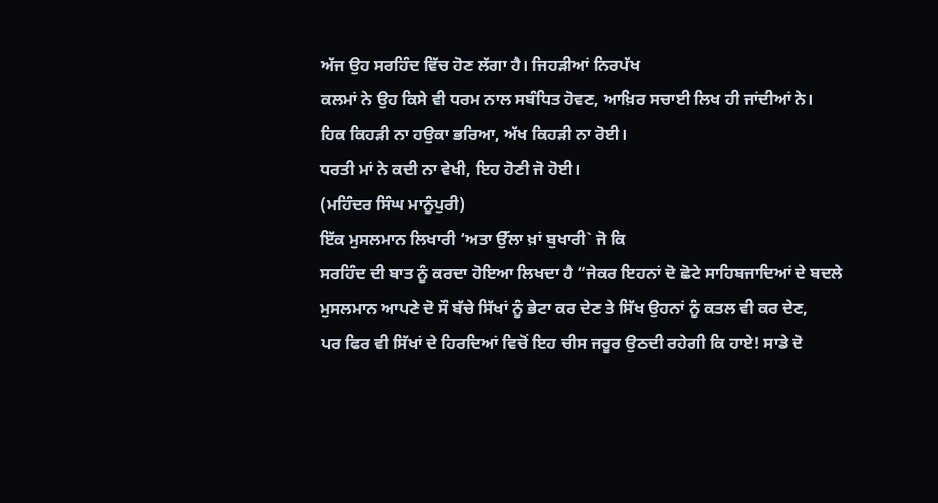ਅੱਜ ਉਹ ਸਰਹਿੰਦ ਵਿੱਚ ਹੋਣ ਲੱਗਾ ਹੈ। ਜਿਹੜੀਆਂ ਨਿਰਪੱਖ
ਕਲਮਾਂ ਨੇ ਉਹ ਕਿਸੇ ਵੀ ਧਰਮ ਨਾਲ ਸਬੰਧਿਤ ਹੋਵਣ, ਆਖ਼ਿਰ ਸਚਾਈ ਲਿਖ ਹੀ ਜਾਂਦੀਆਂ ਨੇ।
ਹਿਕ ਕਿਹੜੀ ਨਾ ਹਉਕਾ ਭਰਿਆ, ਅੱਖ ਕਿਹੜੀ ਨਾ ਰੋਈ।
ਧਰਤੀ ਮਾਂ ਨੇ ਕਦੀ ਨਾ ਵੇਖੀ, ਇਹ ਹੋਣੀ ਜੋ ਹੋਈ।
(ਮਹਿੰਦਰ ਸਿੰਘ ਮਾਨੂੰਪੁਰੀ)
ਇੱਕ ਮੁਸਲਮਾਨ ਲਿਖਾਰੀ ‘ਅਤਾ ਉੱਲਾ ਖ਼ਾਂ ਬੁਖਾਰੀ` ਜੋ ਕਿ
ਸਰਹਿੰਦ ਦੀ ਬਾਤ ਨੂੰ ਕਰਦਾ ਹੋਇਆ ਲਿਖਦਾ ਹੈ “ਜੇਕਰ ਇਹਨਾਂ ਦੋ ਛੋਟੇ ਸਾਹਿਬਜਾਦਿਆਂ ਦੇ ਬਦਲੇ
ਮੁਸਲਮਾਨ ਆਪਣੇ ਦੋ ਸੌ ਬੱਚੇ ਸਿੱਖਾਂ ਨੂੰ ਭੇਟਾ ਕਰ ਦੇਣ ਤੇ ਸਿੱਖ ਉਹਨਾਂ ਨੂੰ ਕਤਲ ਵੀ ਕਰ ਦੇਣ,
ਪਰ ਫਿਰ ਵੀ ਸਿੱਖਾਂ ਦੇ ਹਿਰਦਿਆਂ ਵਿਚੋਂ ਇਹ ਚੀਸ ਜਰੂਰ ਉਠਦੀ ਰਹੇਗੀ ਕਿ ਹਾਏ! ਸਾਡੇ ਦੋ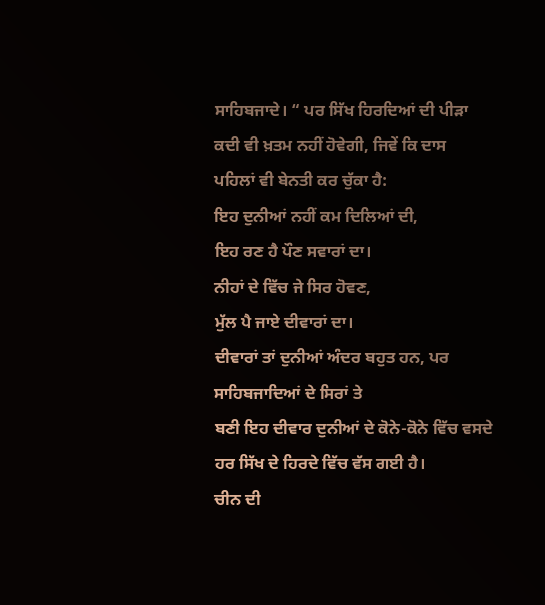ਸਾਹਿਬਜਾਦੇ। “ ਪਰ ਸਿੱਖ ਹਿਰਦਿਆਂ ਦੀ ਪੀੜਾ ਕਦੀ ਵੀ ਖ਼ਤਮ ਨਹੀਂ ਹੋਵੇਗੀ, ਜਿਵੇਂ ਕਿ ਦਾਸ
ਪਹਿਲਾਂ ਵੀ ਬੇਨਤੀ ਕਰ ਚੁੱਕਾ ਹੈ:
ਇਹ ਦੁਨੀਆਂ ਨਹੀਂ ਕਮ ਦਿਲਿਆਂ ਦੀ,
ਇਹ ਰਣ ਹੈ ਪੌਣ ਸਵਾਰਾਂ ਦਾ।
ਨੀਹਾਂ ਦੇ ਵਿੱਚ ਜੇ ਸਿਰ ਹੋਵਣ,
ਮੁੱਲ ਪੈ ਜਾਏ ਦੀਵਾਰਾਂ ਦਾ।
ਦੀਵਾਰਾਂ ਤਾਂ ਦੁਨੀਆਂ ਅੰਦਰ ਬਹੁਤ ਹਨ, ਪਰ ਸਾਹਿਬਜਾਦਿਆਂ ਦੇ ਸਿਰਾਂ ਤੇ
ਬਣੀ ਇਹ ਦੀਵਾਰ ਦੁਨੀਆਂ ਦੇ ਕੋਨੇ-ਕੋਨੇ ਵਿੱਚ ਵਸਦੇ ਹਰ ਸਿੱਖ ਦੇ ਹਿਰਦੇ ਵਿੱਚ ਵੱਸ ਗਈ ਹੈ।
ਚੀਨ ਦੀ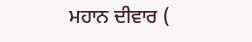ਮਹਾਨ ਦੀਵਾਰ (